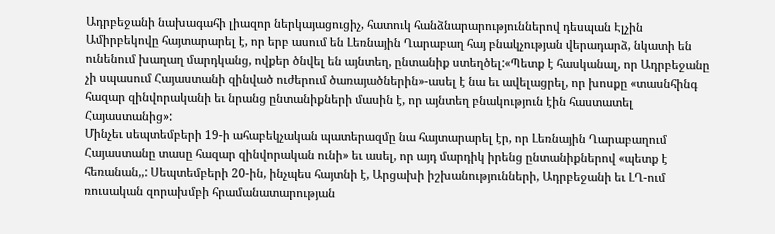Ադրբեջանի նախագահի լիազոր ներկայացուցիչ, հատուկ հանձնարարություններով դեսպան Էլչին Ամիրբեկովը հայտարարել է, որ երբ ասում են Լեռնային Ղարաբաղ հայ բնակչության վերադարձ, նկատի են ունենում խաղաղ մարդկանց, ովքեր ծնվել են այնտեղ, ընտանիք ստեղծել:«Պետք է հասկանալ, որ Ադրբեջանը չի սպասում Հայաստանի զինված ուժերում ծառայածներին»-ասել է նա եւ ավելացրել, որ խոսքը «տասնհինգ հազար զինվորականի եւ նրանց ընտանիքների մասին է, որ այնտեղ բնակություն էին հաստատել Հայաստանից»:
Մինչեւ սեպտեմբերի 19-ի ահաբեկչական պատերազմը նա հայտարարել էր, որ Լեռնային Ղարաբաղում Հայաստանը տասը հազար զինվորական ունի» եւ ասել, որ այդ մարդիկ իրենց ընտանիքներով «պետք է հեռանան,,: Սեպտեմբերի 20-ին, ինչպես հայտնի է, Արցախի իշխանությունների, Ադրբեջանի եւ ԼՂ-ում ռուսական զորախմբի հրամանատարության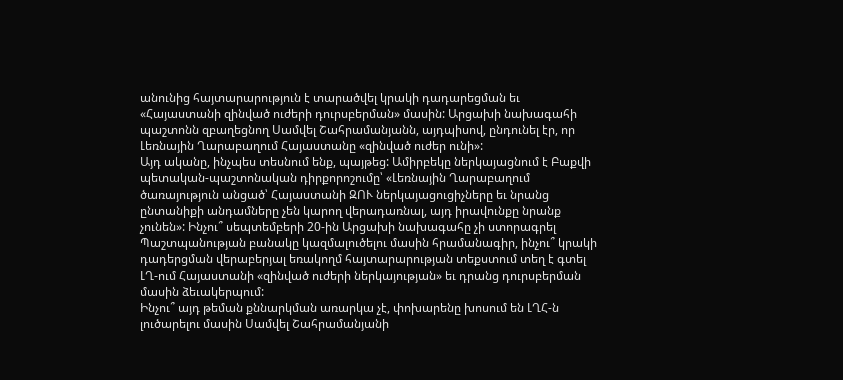անունից հայտարարություն է տարածվել կրակի դադարեցման եւ «Հայաստանի զինված ուժերի դուրսբերման» մասին: Արցախի նախագահի պաշտոնն զբաղեցնող Սամվել Շահրամանյանն, այդպիսով, ընդունել էր, որ Լեռնային Ղարաբաղում Հայաստանը «զինված ուժեր ունի»:
Այդ ականը, ինչպես տեսնում ենք, պայթեց: Ամիրբեկը ներկայացնում է Բաքվի պետական-պաշտոնական դիրքորոշումը՝ «Լեռնային Ղարաբաղում ծառայություն անցած՝ Հայաստանի ԶՈՒ ներկայացուցիչները եւ նրանց ընտանիքի անդամները չեն կարող վերադառնալ, այդ իրավունքը նրանք չունեն»: Ինչու՞ սեպտեմբերի 20-ին Արցախի նախագահը չի ստորագրել Պաշտպանության բանակը կազմալուծելու մասին հրամանագիր, ինչու՞ կրակի դադերցման վերաբերյալ եռակողմ հայտարարության տեքստում տեղ է գտել ԼՂ-ում Հայաստանի «զինված ուժերի ներկայության» եւ դրանց դուրսբերման մասին ձեւակերպում:
Ինչու՞ այդ թեման քննարկման առարկա չէ, փոխարենը խոսում են ԼՂՀ-ն լուծարելու մասին Սամվել Շահրամանյանի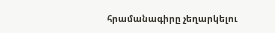հրամանագիրը չեղարկելու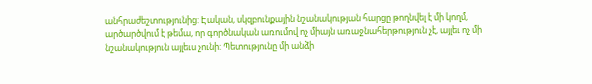անհրաժեշտությունից: Էական, սկզբունքային նշանակության հարցը թողնվել է մի կողմ, արծարծվում է թեմա, որ գործնական առումով ոչ միայն առաջնահերթություն չէ, այլեւ ոչ մի նշանակություն այլեւս չունի: Պետությունը մի անձի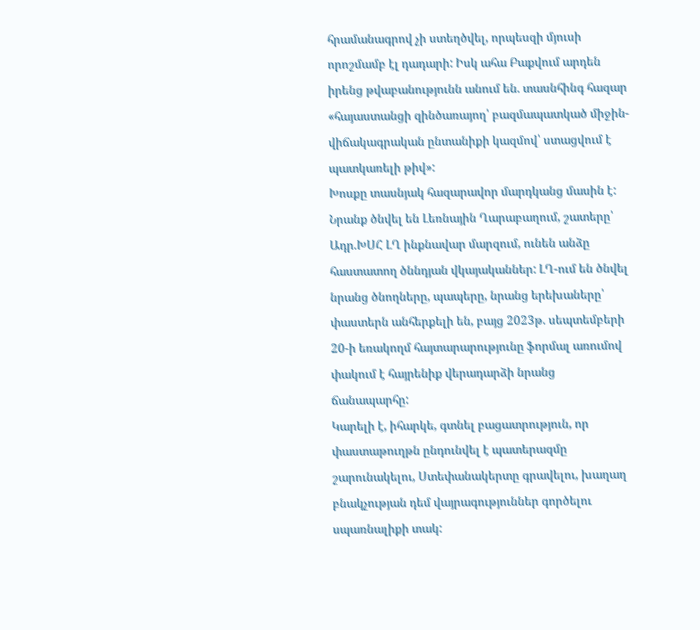հրամանագրով չի ստեղծվել, որպեսզի մյուսի որոշմամբ էլ դադարի: Իսկ ահա Բաքվում արդեն իրենց թվաբանությունն անում են. տասնհինգ հազար «հայաստանցի զինծառայող՝ բազմապատկած միջին-վիճակագրական ընտանիքի կազմով՝ ստացվում է պատկառելի թիվ»:
Խոսքը տասնյակ հազարավոր մարդկանց մասին է: Նրանք ծնվել են Լեռնային Ղարաբաղում, շատերը՝ Ադր.ԽՍՀ ԼՂ ինքնավար մարզում, ունեն անձը հաստատող ծննդյան վկայականներ: ԼՂ-ում են ծնվել նրանց ծնողները, պապերը, նրանց երեխաները՝ փաստերն անհերքելի են, բայց 2023թ. սեպտեմբերի 20-ի եռակողմ հայտարարությունը ֆորմալ առումով փակում է հայրենիք վերադարձի նրանց ճանապարհը:
Կարելի է, իհարկե, գտնել բացատրություն, որ փաստաթուղթն ընդունվել է պատերազմը շարունակելու, Ստեփանակերտը գրավելու, խաղաղ բնակչության դեմ վայրագություններ գործելու սպառնալիքի տակ: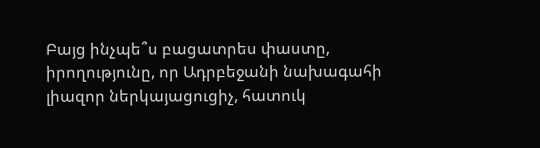Բայց ինչպե՞ս բացատրես փաստը, իրողությունը, որ Ադրբեջանի նախագահի լիազոր ներկայացուցիչ, հատուկ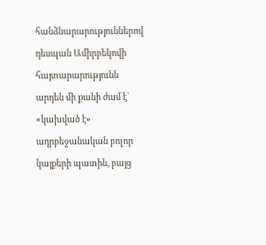հանձնարարություններով դեսպան Ամիրբեկովի հայտարարությունն արդեն մի քանի ժամ է՝ «կախված է» ադրբեջանական բոլոր կայքերի պատին, բայց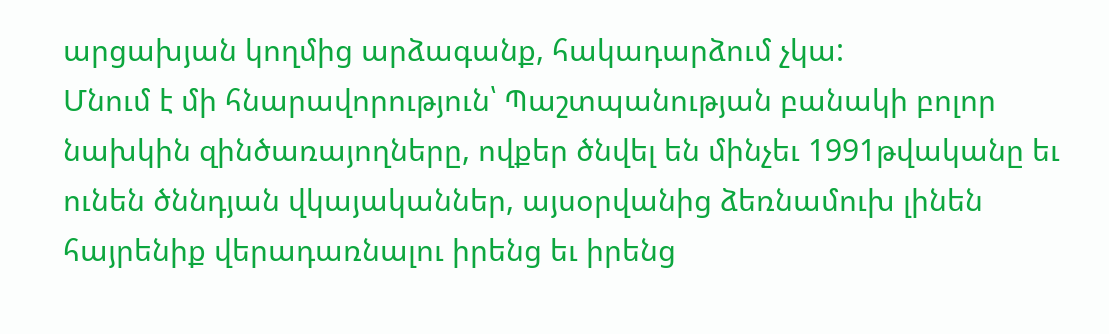արցախյան կողմից արձագանք, հակադարձում չկա:
Մնում է մի հնարավորություն՝ Պաշտպանության բանակի բոլոր նախկին զինծառայողները, ովքեր ծնվել են մինչեւ 1991թվականը եւ ունեն ծննդյան վկայականներ, այսօրվանից ձեռնամուխ լինեն հայրենիք վերադառնալու իրենց եւ իրենց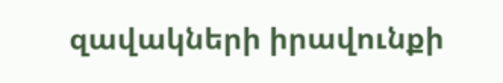զավակների իրավունքի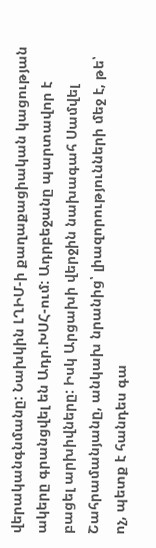վերականգնմանը: Նախկին ԼՂԻՄ-ի քաղաքացիական կացության ակերը գրանցվել են Ադր.ԽՍՀ-ում: Ադրբեջանը պարտավոր է բացել արխիվները: Իսկ Արցախի վերջին նախագահ Սամվել Շահրամանյանը, անկախ նրանից՝ լիազորությունների մեջ է, թե՝ ոչ, պետք է հանդես գա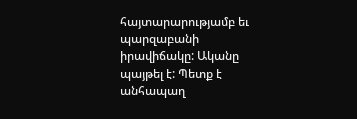հայտարարությամբ եւ պարզաբանի իրավիճակը: Ականը պայթել է: Պետք է անհապաղ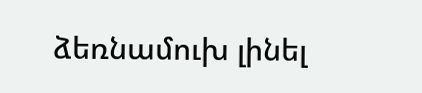ձեռնամուխ լինել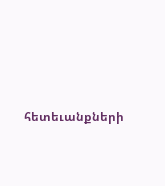հետեւանքների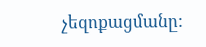չեզոքացմանը: